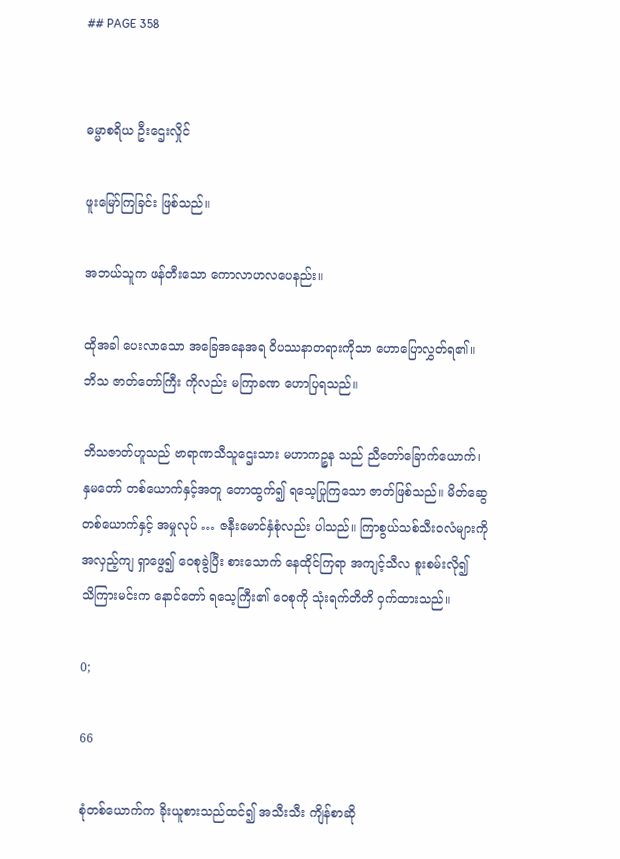## PAGE 358


ဓမ္မာစရိယ ဦးဌေးလှိုင်

ဖူးမြော်ကြခြင်း ဖြစ်သည်။

အဘယ်သူက ဖန်တီးသော ကောလာဟလပေနည်း။

ထိုအခါ ပေးလာသော အခြေအနေအရ ဝိပဿနာတရားကိုသာ ဟောပြောလွှတ်ရ၏။
ဘိသ ဇာတ်တော်ကြီး ကိုလည်း မကြာခဏ ဟောပြရသည်။

ဘိသဇာတ်ဟူသည် ဗာရာဏသီသူဌေးသား မဟာကဉ္စန သည် ညီတော်ခြောက်ယောက်၊
နှမတော် တစ်ယောက်နှင့်အတူ တောထွက်၍ ရသေ့ပြုကြသော ဇာတ်ဖြစ်သည်။ မိတ်ဆွေ
တစ်ယောက်နှင့် အမှုလုပ် … ဇနီးမောင်နှံစုံလည်း ပါသည်။ ကြာစွယ်သစ်သီးဝလံများကို
အလှည့်ကျ ရှာဖွေ၍ ဝေစုခွဲပြီး စားသောက် နေထိုင်ကြရာ အကျင့်သီလ စူးစမ်းလို၍
သိကြားမင်းက နောင်တော် ရသေ့ကြီး၏ ဝေစုကို သုံးရက်တိတိ ဝှက်ထားသည်။

0;

66

စုံတစ်ယောက်က ခိုးယူစားသည်ထင်၍ အသီးသီး ကျိန်စာဆို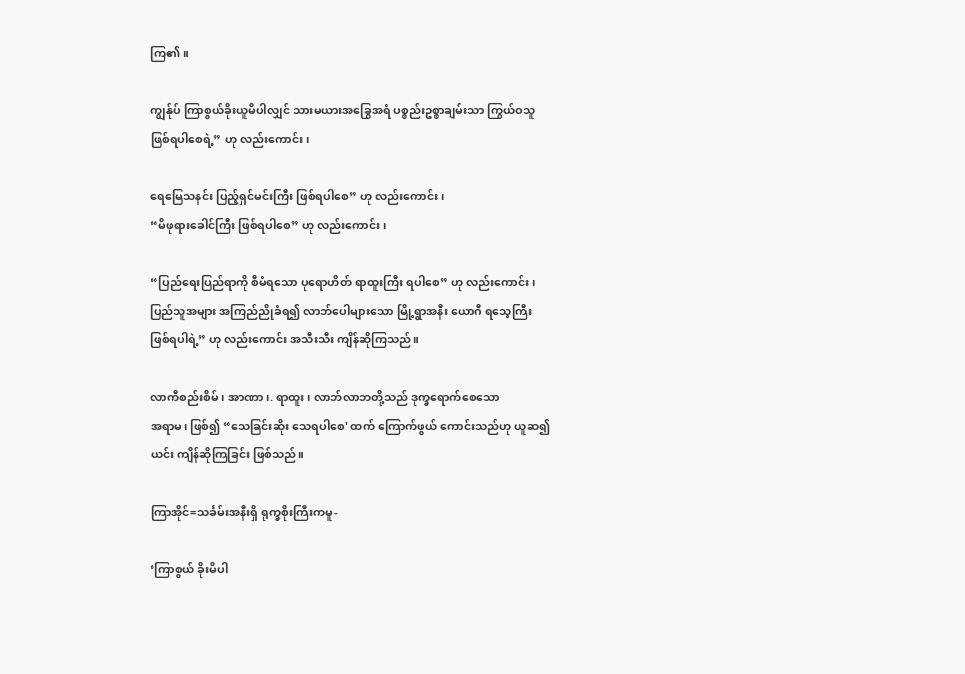ကြ၏။

ကျွန်ုပ် ကြာစွယ်ခိုးယူမိပါလျှင် သားမယားအခြွေအရံ ပစ္စည်းဥစ္စာချမ်းသာ ကြွယ်ဝသူ
ဖြစ်ရပါစေရဲ့” ဟု လည်းကောင်း၊

ရေမြေသနင်း ပြည့်ရှင်မင်းကြီး ဖြစ်ရပါစေ” ဟု လည်းကောင်း၊
“မိဖုရားခေါင်ကြီး ဖြစ်ရပါစေ” ဟု လည်းကောင်း၊

“ပြည်ရေးပြည်ရာကို စီမံရသော ပုရောဟိတ် ရာထူးကြီး ရပါစေ” ဟု လည်းကောင်း၊
ပြည်သူအများ အကြည်ညိုခံရ၍ လာဘ်ပေါများသော မြို့ရွာအနီး ယောဂီ ရသေ့ကြီး
ဖြစ်ရပါရဲ့” ဟု လည်းကောင်း အသီးသီး ကျိန်ဆိုကြသည်။

လာကီစည်းစိမ်၊ အာဏာ၊. ရာထူး၊ လာဘ်လာဘတို့သည် ဒုက္ခရောက်စေသော
အရာမ၊ ဖြစ်၍ “သေခြင်းဆိုး သေရပါစေ' ထက် ကြောက်ဖွယ် ကောင်းသည်ဟု ယူဆ၍
ယင်း ကျိန်ဆိုကြခြင်း ဖြစ်သည်။

ကြာအိုင်=သင်္ခမ်းအနီးရှိ ရုက္ခစိုးကြီးကမူ-

‘ကြာစွယ် ခိုးမိပါ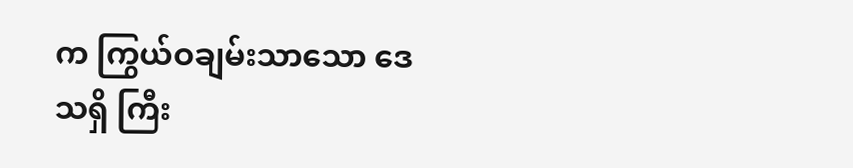က ကြွယ်ဝချမ်းသာသော ဒေသရှိ ကြီး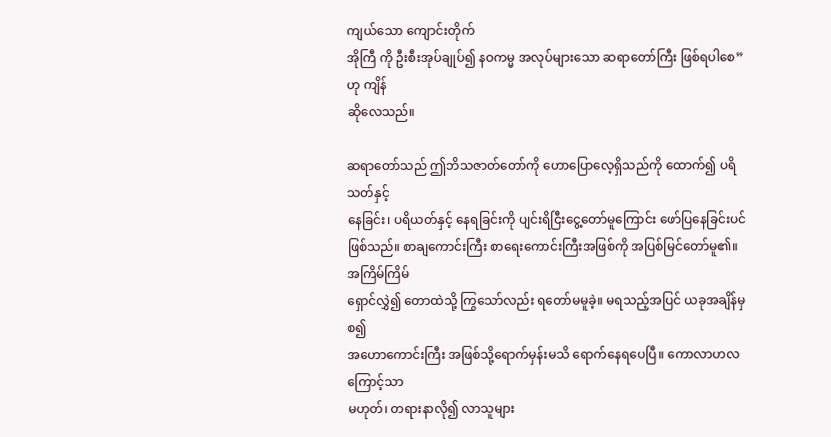ကျယ်သော ကျောင်းတိုက်
အိုကြီ ကို ဦးစီးအုပ်ချုပ်၍ နဝကမ္မ အလုပ်များသော ဆရာတော်ကြီး ဖြစ်ရပါစေ” ဟု ကျိန်
ဆိုလေသည်။

ဆရာတော်သည် ဤဘိသဇာတ်တော်ကို ဟောပြောလေ့ရှိသည်ကို ထောက်၍ ပရိသတ်နှင့်
နေခြင်း၊ ပရိယတ်နှင့် နေရခြင်းကို ပျင်းရိငြီးငွေ့တော်မူကြောင်း ဖော်ပြနေခြင်းပင်
ဖြစ်သည်။ စာချကောင်းကြီး စာရေးကောင်းကြီးအဖြစ်ကို အပြစ်မြင်တော်မူ၏။ အကြိမ်ကြိမ်
ရှောင်လွှဲ၍ တောထဲသို့ ကြွသော်လည်း ရတော်မမူခဲ့။ မရသည့်အပြင် ယခုအချိန်မှစ၍
အဟောကောင်းကြီး အဖြစ်သို့ရောက်မှန်းမသိ ရောက်နေရပေပြီ။ ကောလာဟလကြောင့်သာ
မဟုတ်၊ တရားနာလို၍ လာသူများ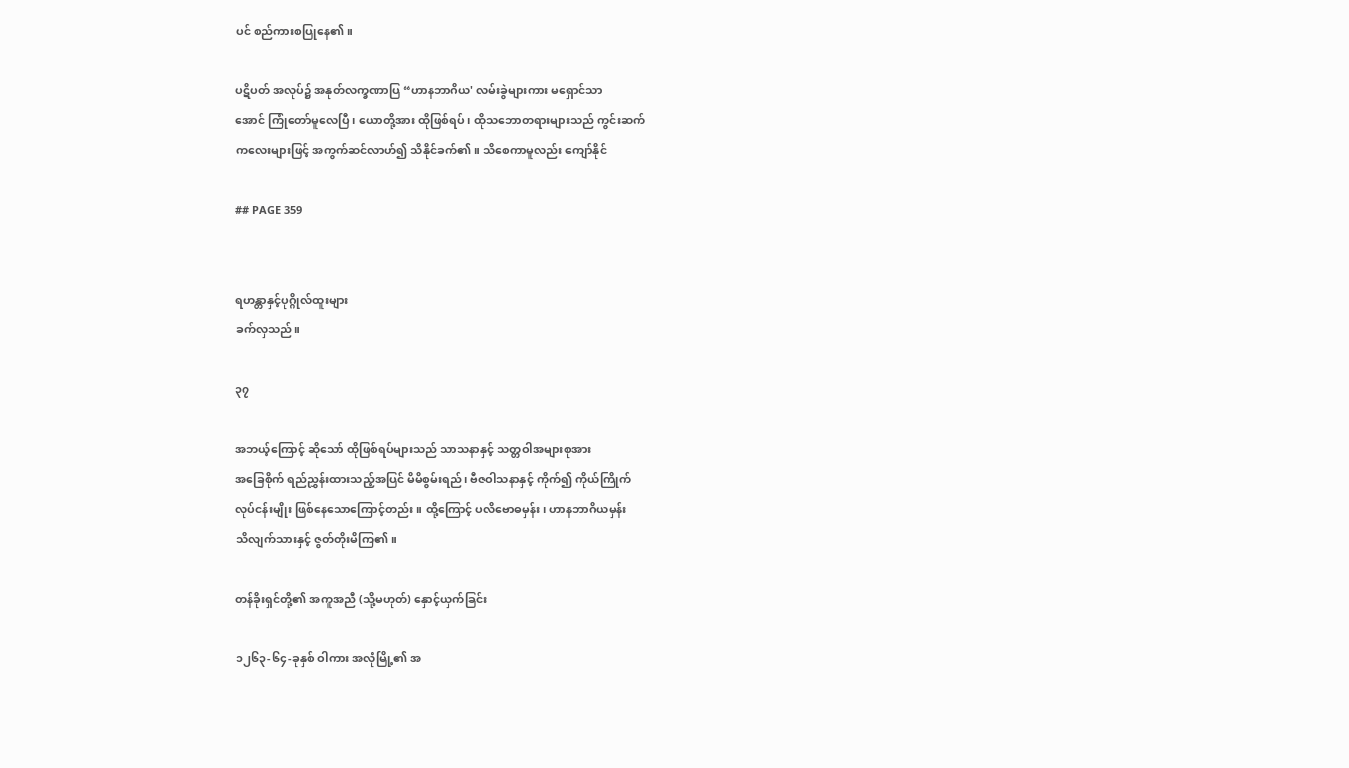ပင် စည်ကားစပြုနေ၏။

ပဋိပတ် အလုပ်၌ အနုတ်လက္ခဏာပြ “ဟာနဘာဂိယ' လမ်းခွဲများကား မရှောင်သာ
အောင် ကြုံတော်မူလေပြီ၊ ယောတို့အား ထိုဖြစ်ရပ်၊ ထိုသဘောတရားများသည် ကွင်းဆက်
ကလေးများဖြင့် အကွက်ဆင်လာဟ်၍ သိနိုင်ခက်၏။ သိစေကာမူလည်း ကျော်နိုင်

## PAGE 359


ရဟန္တာနှင့်ပုဂ္ဂိုလ်ထူးများ
ခက်လှသည်။

၃၇

အဘယ့်ကြောင့် ဆိုသော် ထိုဖြစ်ရပ်များသည် သာသနာနှင့် သတ္တဝါအများစုအား
အခြေစိုက် ရည်ညွှန်းထားသည့်အပြင် မိမိစွမ်းရည်၊ ဗီဇဝါသနာနှင့် ကိုက်၍ ကိုယ်ကြိုက်
လုပ်ငန်းမျိုး ဖြစ်နေသောကြောင့်တည်း။ ထို့ကြောင့် ပလိဗောဓမှန်း၊ ဟာနဘာဂိယမှန်း
သိလျက်သားနှင့် ဇွတ်တိုးမိကြ၏။

တန်ခိုးရှင်တို့၏ အကူအညီ (သို့မဟုတ်) နှောင့်ယှက်ခြင်း

၁၂၆၃-၆၄-ခုနှစ် ဝါကား အလုံမြို့၏ အ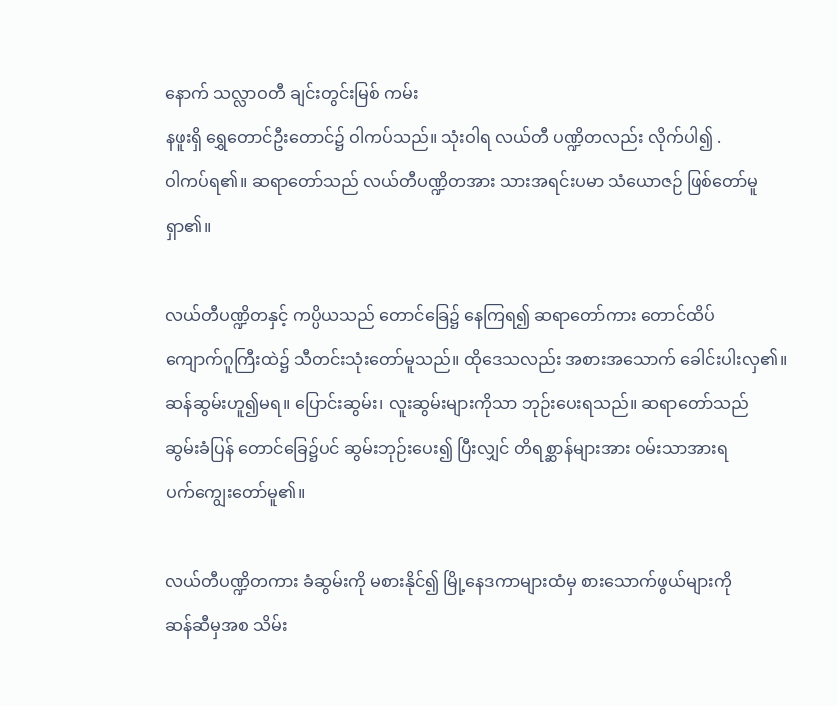နောက် သလ္လာဝတီ ချင်းတွင်းမြစ် ကမ်း
နဖူးရှိ ရွှေတောင်ဦးတောင်၌ ဝါကပ်သည်။ သုံးဝါရ လယ်တီ ပဏ္ဍိတလည်း လိုက်ပါ၍ .
ဝါကပ်ရ၏။ ဆရာတော်သည် လယ်တီပဏ္ဍိတအား သားအရင်းပမာ သံယောဇဉ် ဖြစ်တော်မူ
ရှာ၏။

လယ်တီပဏ္ဍိတနှင့် ကပ္ပိယသည် တောင်ခြေ၌ နေကြရ၍ ဆရာတော်ကား တောင်ထိပ်
ကျောက်ဂူကြီးထဲ၌ သီတင်းသုံးတော်မူသည်။ ထိုဒေသလည်း အစားအသောက် ခေါင်းပါးလှ၏။
ဆန်ဆွမ်းဟူ၍မရ။ ပြောင်းဆွမ်း၊ လူးဆွမ်းများကိုသာ ဘုဉ်းပေးရသည်။ ဆရာတော်သည်
ဆွမ်းခံပြန် တောင်ခြေ၌ပင် ဆွမ်းဘုဉ်းပေး၍ ပြီးလျှင် တိရစ္ဆာန်များအား ဝမ်းသာအားရ
ပက်ကျွေးတော်မူ၏။

လယ်တီပဏ္ဍိတကား ခံဆွမ်းကို မစားနိုင်၍ မြို့နေဒကာများထံမှ စားသောက်ဖွယ်များကို
ဆန်ဆီမှအစ သိမ်း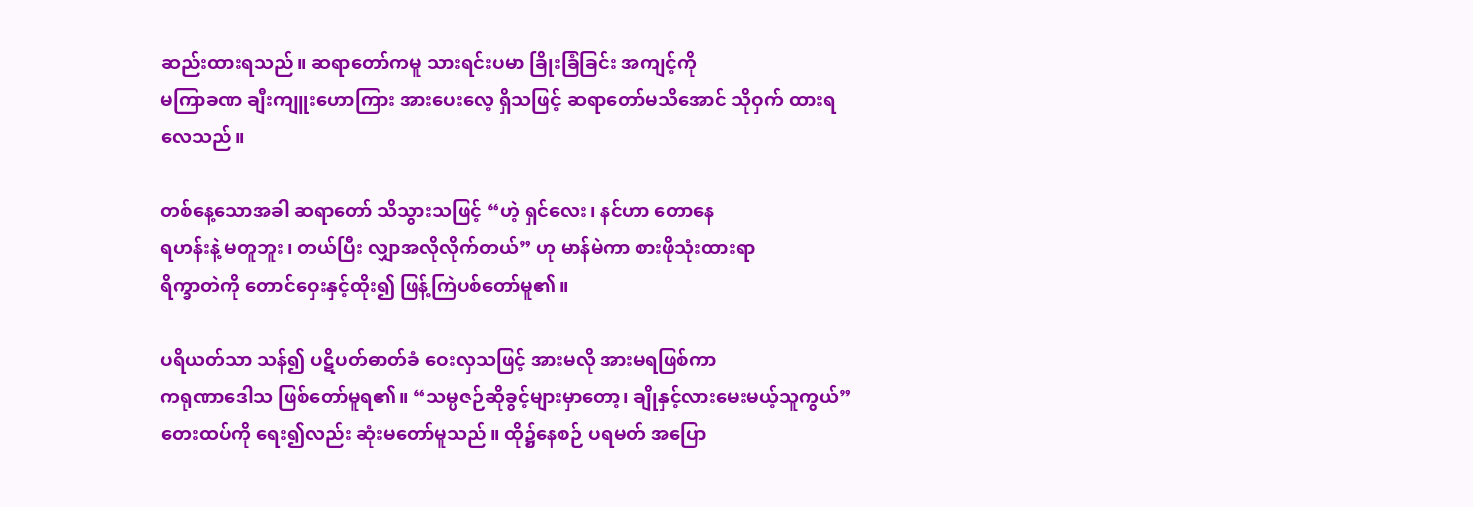ဆည်းထားရသည်။ ဆရာတော်ကမူ သားရင်းပမာ ခြိုးခြံခြင်း အကျင့်ကို
မကြာခဏ ချီးကျူးဟောကြား အားပေးလေ့ ရှိသဖြင့် ဆရာတော်မသိအောင် သိုဝှက် ထားရ
လေသည်။

တစ်နေ့သောအခါ ဆရာတော် သိသွားသဖြင့် “ဟဲ့ ရှင်လေး၊ နင်ဟာ တောနေ
ရဟန်းနဲ့ မတူဘူး၊ တယ်ပြီး လျှာအလိုလိုက်တယ်” ဟု မာန်မဲကာ စားဖိုသုံးထားရာ
ရိက္ခာတဲကို တောင်ဝှေးနှင့်ထိုး၍ ဖြန့်ကြဲပစ်တော်မူ၏။

ပရိယတ်သာ သန်၍ ပဋိပတ်ဓာတ်ခံ ဝေးလှသဖြင့် အားမလို အားမရဖြစ်ကာ
ကရုဏာဒေါသ ဖြစ်တော်မူရ၏။ “သမ္ပဇဉ်ဆိုခွင့်များမှာတော့၊ ချိုနှင့်လားမေးမယ့်သူကွယ်”
တေးထပ်ကို ရေး၍လည်း ဆုံးမတော်မူသည်။ ထို၌နေစဉ် ပရမတ် အပြော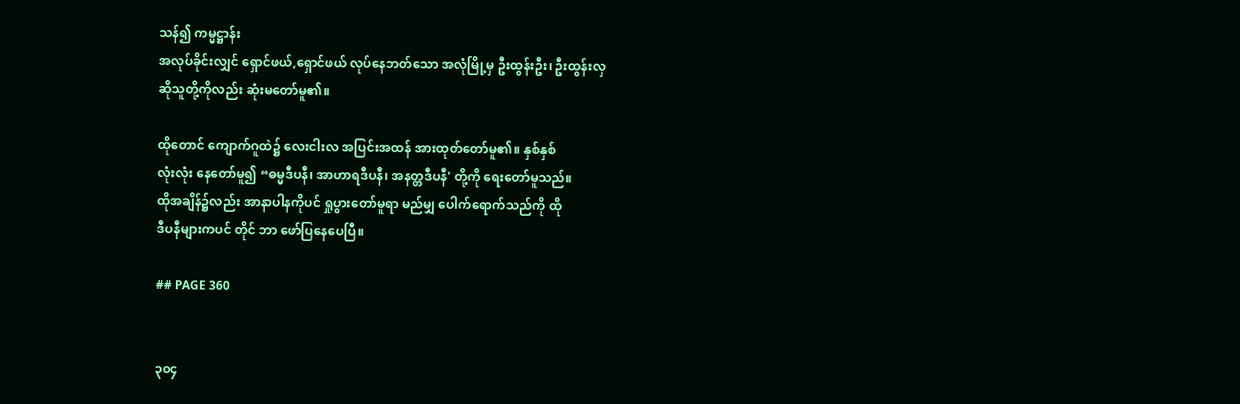သန်၍ ကမ္မဋ္ဌာန်း
အလုပ်ခိုင်းလျှင် ရှောင်ဖယ်,ရှောင်ဖယ် လုပ်နေဘတ်သော အလုံမြို့မှ ဦးထွန်းဦး၊ ဦးထွန်းလှ
ဆိုသူတို့ကိုလည်း ဆုံးမတော်မူ၏။

ထိုတောင် ကျောက်ဂူထဲ၌ လေးငါးလ အပြင်းအထန် အားထုတ်တော်မူ၏။ နှစ်နှစ်
လုံးလုံး နေတော်မူ၍ “ဓမ္မဒီပနီ၊ အာဟာရဒီပနီ၊ အနတ္တဒီပနီ' တို့ကို ရေးတော်မူသည်။
ထိုအချိန်၌လည်း အာနာပါနကိုပင် ရှုပွားတော်မူရာ မည်မျှ ပေါက်ရောက်သည်ကို ထို
ဒီပနီများကပင် တိုင် ဘာ ဖော်ပြနေပေပြီ။

## PAGE 360


၃၀၄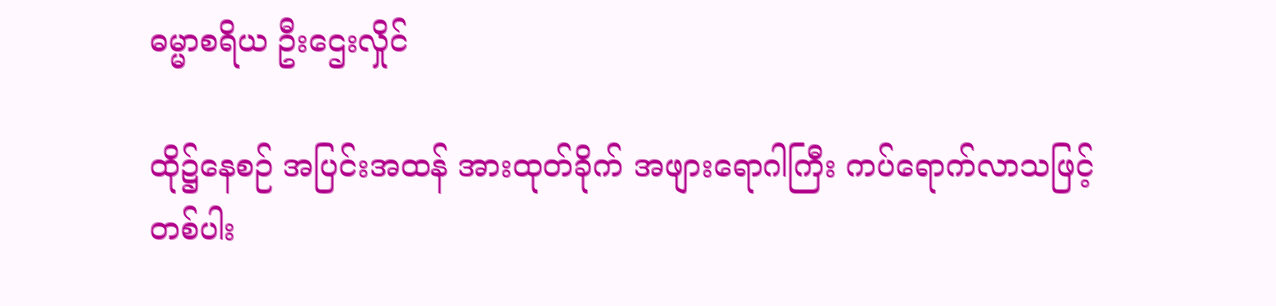ဓမ္မာစရိယ ဦးဌေးလှိုင်

ထို၌နေစဉ် အပြင်းအထန် အားထုတ်ခိုက် အဖျားရောဂါကြီး ကပ်ရောက်လာသဖြင့်
တစ်ပါး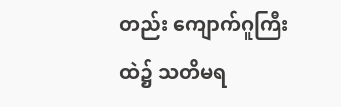တည်း ကျောက်ဂူကြီးထဲ၌ သတိမရ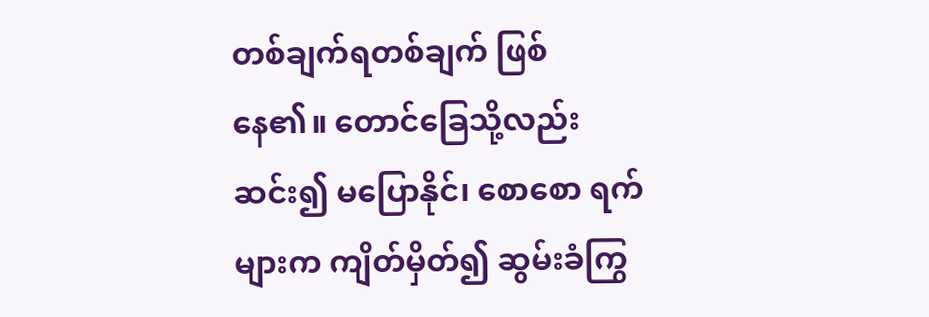တစ်ချက်ရတစ်ချက် ဖြစ်နေ၏။ တောင်ခြေသို့လည်း
ဆင်း၍ မပြောနိုင်၊ စောစော ရက်များက ကျိတ်မှိတ်၍ ဆွမ်းခံကြွ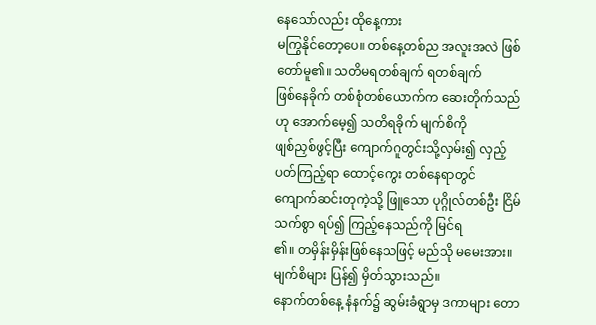နေသော်လည်း ထိုနေ့ကား
မကြွနိုင်တော့ပေ။ တစ်နေ့တစ်ည အလူးအလဲ ဖြစ်တော်မူ၏။ သတိမရတစ်ချက် ရတစ်ချက်
ဖြစ်နေခိုက် တစ်စုံတစ်ယောက်က ဆေးတိုက်သည်ဟု အောက်မေ့၍ သတိရခိုက် မျက်စိကို
ဖျစ်ညှစ်ဖွင့်ပြီး ကျောက်ဂူတွင်းသို့လှမ်း၍ လှည့်ပတ်ကြည့်ရာ ထောင့်ကွေး တစ်နေရာတွင်
ကျောက်ဆင်းတုကဲ့သို့ ဖြူသော ပုဂ္ဂိုလ်တစ်ဦး ငြိမ်သက်စွာ ရပ်၍ ကြည့်နေသည်ကို မြင်ရ
၏။ တမှိန်းမှိန်းဖြစ်နေသဖြင့် မည်သို မမေးအား။ မျက်စိများ ပြန်၍ မှိတ်သွားသည်။
နောက်တစ်နေ့ နံနက်၌ ဆွမ်းခံရွာမှ ဒကာများ တော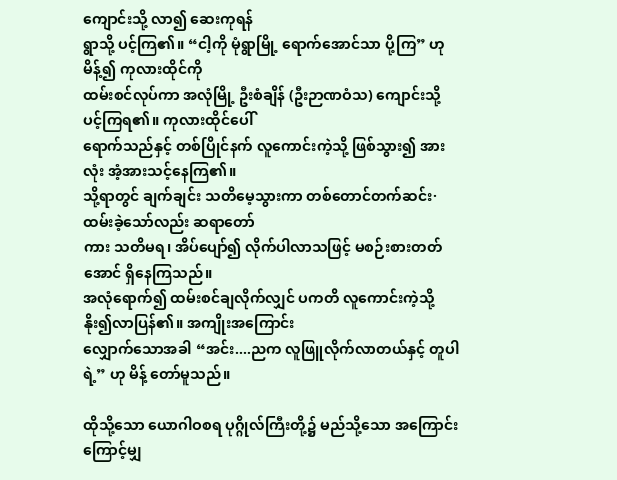ကျောင်းသို့ လာ၍ ဆေးကုရန်
ရွာသို့ ပင့်ကြ၏။ “ငါ့ကို မုံရွာမြို့ ရောက်အောင်သာ ပို့ကြ” ဟု မိန့်၍ ကုလားထိုင်ကို
ထမ်းစင်လုပ်ကာ အလုံမြို့ ဦးစံချိန် (ဦးဉာဏဝံသ) ကျောင်းသို့ ပင့်ကြရ၏။ ကုလားထိုင်ပေါ်
ရောက်သည်နှင့် တစ်ပြိုင်နက် လူကောင်းကဲ့သို့ ဖြစ်သွား၍ အားလုံး အံ့အားသင့်နေကြ၏။
သို့ရာတွင် ချက်ချင်း သတိမေ့သွားကာ တစ်တောင်တက်ဆင်း·ထမ်းခဲ့သော်လည်း ဆရာတော်
ကား သတိမရ၊ အိပ်ပျော်၍ လိုက်ပါလာသဖြင့် မစဉ်းစားတတ်အောင် ရှိနေကြသည်။
အလုံရောက်၍ ထမ်းစင်ချလိုက်လျှင် ပကတိ လူကောင်းကဲ့သို့ နိုး၍လာပြန်၏။ အကျိုးအကြောင်း
လျှောက်သောအခါ “အင်း....ညက လူဖြူလိုက်လာတယ်နှင့် တူပါရဲ့” ဟု မိန့် တော်မူသည်။

ထိုသို့သော ယောဂါဝစရ ပုဂ္ဂိုလ်ကြီးတို့၌ မည်သို့သော အကြောင်းကြောင့်မျှ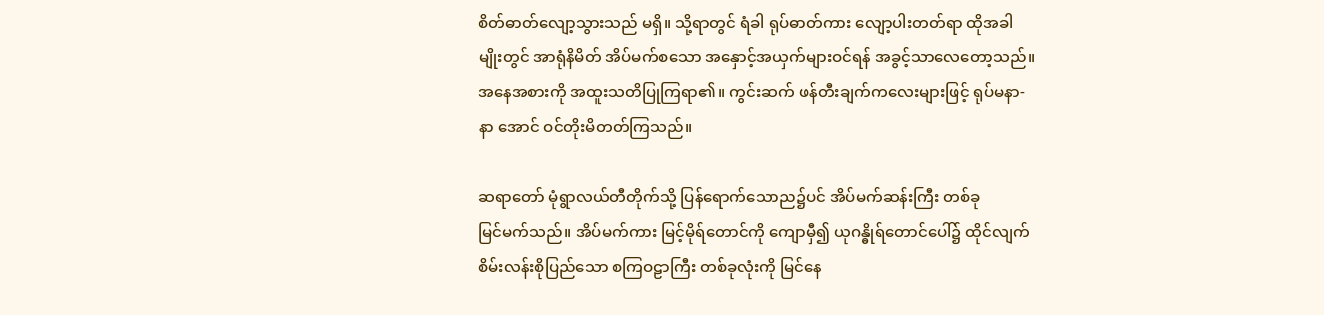စိတ်ဓာတ်လျော့သွားသည် မရှိ။ သို့ရာတွင် ရံခါ ရုပ်ဓာတ်ကား လျော့ပါးတတ်ရာ ထိုအခါ
မျိုးတွင် အာရုံနိမိတ် အိပ်မက်စသော အနှောင့်အယှက်များဝင်ရန် အခွင့်သာလေတော့သည်။
အနေအစားကို အထူးသတိပြုကြရာ၏။ ကွင်းဆက် ဖန်တီးချက်ကလေးများဖြင့် ရုပ်မနာ-
နာ အောင် ဝင်တိုးမိတတ်ကြသည်။

ဆရာတော် မုံရွာလယ်တီတိုက်သို့ ပြန်ရောက်သောည၌ပင် အိပ်မက်ဆန်းကြီး တစ်ခု
မြင်မက်သည်။ အိပ်မက်ကား မြင့်မိုရ်တောင်ကို ကျောမှီ၍ ယုဂန္ဓိုရ်တောင်ပေါ်၌ ထိုင်လျက်
စိမ်းလန်းစိုပြည်သော စကြဝဠာကြီး တစ်ခုလုံးကို မြင်နေ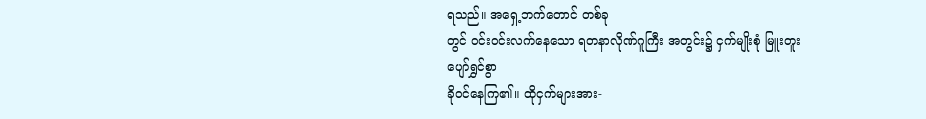ရသည်။ အရှေ့ဘက်တောင် တစ်ခု
တွင် ဝင်းဝင်းလက်နေသော ရတနာလိုဏ်ဂူကြီး အတွင်း၌ ငှက်မျိုးစုံ မြူးတူးပျော်ရွှင်စွာ
ခိုဝင်နေကြ၏။ ထိုငှက်များအား-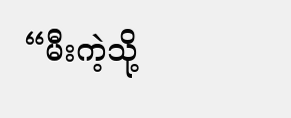“မီးကဲ့သို့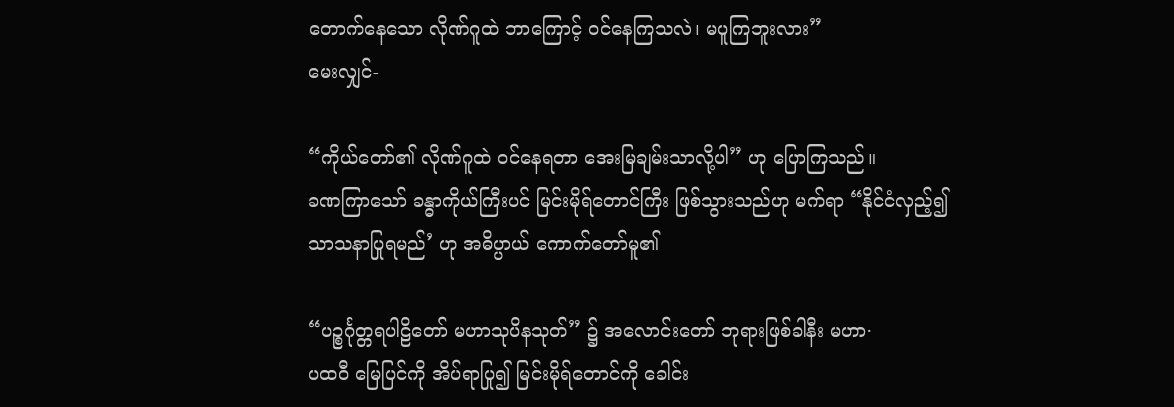တောက်နေသော လိုဏ်ဂူထဲ ဘာကြောင့် ဝင်နေကြသလဲ၊ မပူကြဘူးလား”
မေးလျှင်-

“ကိုယ်တော်၏ လိုဏ်ဂူထဲ ဝင်နေရတာ အေးမြချမ်းသာလို့ပါ” ဟု ပြောကြသည်။
ခဏကြာသော် ခန္ဓာကိုယ်ကြီးပင် မြင်းမိုရ်တောင်ကြီး ဖြစ်သွားသည်ဟု မက်ရာ “နိုင်ငံလှည့်၍
သာသနာပြုရမည်’ ဟု အဓိပ္ပာယ် ကောက်တော်မူ၏

“ပဉ္စင်္ဂုတ္တရပါဠိတော် မဟာသုပိနသုတ်” ၌ အလောင်းတော် ဘုရားဖြစ်ခါနီး မဟာ·
ပထဝီ မြေပြင်ကို အိပ်ရာပြု၍ မြင်းမိုရ်တောင်ကို ခေါင်း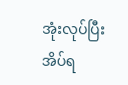အုံးလုပ်ပြီး အိပ်ရ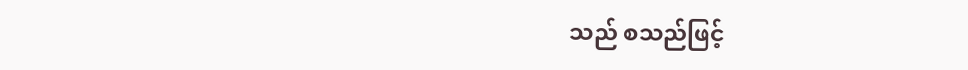သည် စသည်ဖြင့်